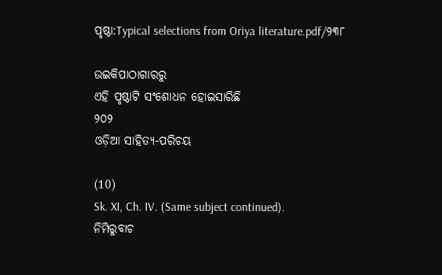ପୃଷ୍ଠା:Typical selections from Oriya literature.pdf/୨୩୮

ଉଇକିପାଠାଗାର‌ରୁ
ଏହି ପୃଷ୍ଠାଟି ସଂଶୋଧନ ହୋଇସାରିଛି
୨୦୨
ଓଡ଼ିଆ ସାହିତ୍ୟ-ପରିଚୟ

(10)
Sk. XI, Ch. IV. (Same subject continued).
ନିମିରୁବାଚ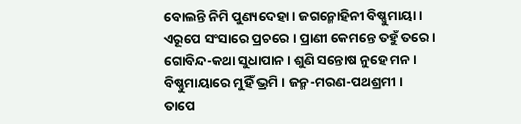ବୋଲନ୍ତି ନିମି ପୁଣ୍ୟଦେହା । ଜଗନ୍ମୋହିନୀ ବିଷ୍ଣୁମାୟା ।
ଏରୂପେ ସଂସାରେ ପ୍ରଚରେ । ପ୍ରାଣୀ କେମନ୍ତେ ତ‌ହୁଁ ତରେ ।
ଗୋବିନ୍ଦ-କଥା ସୁଧାପାନ । ଶୁଣି ସନ୍ତୋଷ ନୁହେ ମନ ।
ବିଷ୍ଣୁମାୟାରେ ମୁହିଁ ଭ୍ରମି । ଜନ୍ମ-ମରଣ-ପଥଶ୍ରମୀ ।
ତାପେ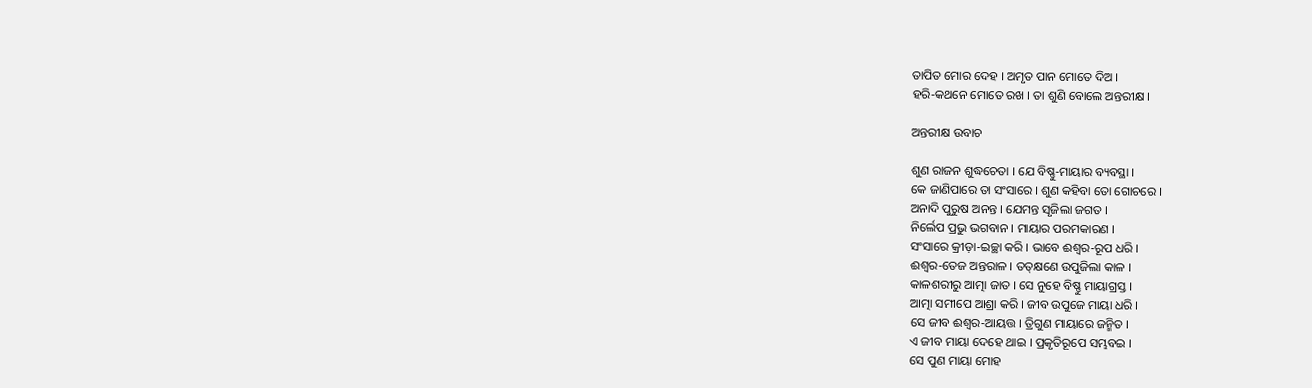ତାପିତ ମୋର ଦେହ । ଅମୃତ ପାନ ମୋତେ ଦିଅ ।
ହରି-କଥନେ ମୋତେ ରଖ । ତା ଶୁଣି ବୋଲେ ଅନ୍ତରୀକ୍ଷ ।

ଅନ୍ତରୀକ୍ଷ ଉବାଚ

ଶୁଣ ରାଜନ ଶୁଦ୍ଧଚେତା । ଯେ ବିଷ୍ଣୁ-ମାୟାର ବ୍ୟବସ୍ଥା ।
କେ ଜାଣିପାରେ ତା ସଂସାରେ । ଶୁଣ କ‌ହିବା ତୋ ଗୋଚରେ ।
ଅନାଦି ପୁରୁଷ ଅନନ୍ତ । ଯେମନ୍ତ ସୃଜିଲା ଜଗତ ।
ନିର୍ଲେପ ପ୍ରଭୁ ଭଗବାନ । ମାୟାର ପରମକାରଣ ।
ସଂସାରେ କ୍ରୀଡ଼ା-ଇଚ୍ଛା କରି । ଭାବେ ଈଶ୍ୱର-ରୂପ ଧରି ।
ଈଶ୍ୱର-ତେଜ ଅନ୍ତରାଳ । ତ‌ତ୍‌କ୍ଷଣେ ଉପୁଜିଲା କାଳ ।
କାଳଶରୀରୁ ଆତ୍ମା ଜାତ । ସେ ନୁହେ ବିଷ୍ଣୁ ମାୟାଗ୍ରସ୍ତ ।
ଆତ୍ମା ସମୀପେ ଆଶ୍ରା କରି । ଜୀବ ଉପୁଜେ ମାୟା ଧରି ।
ସେ ଜୀବ ଈଶ୍ୱର-ଆୟତ୍ତ । ତ୍ରିଗୁଣ ମାୟାରେ ଜନ୍ମିତ ।
ଏ ଜୀବ ମାୟା ଦେହେ ଥାଇ । ପ୍ରକୃତିରୂପେ ସମ୍ଭବଇ ।
ସେ ପୁଣ ମାୟା ମୋହ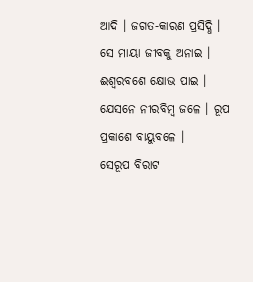ଆଦି । ଜଗତ-କାରଣ ପ୍ରସିଦ୍ଧି ।
ସେ ମାୟା ଜୀବ‌କୁ ଅନାଇ । ଈଶ୍ୱରବଶେ କ୍ଷୋଭ ପାଇ ।
ଯେସନେ ନୀରବିମ୍ବ ଜଳେ । ରୂପ ପ୍ରକାଶେ ବାୟୁବଳେ ।
ସେରୂପ ବିରାଟ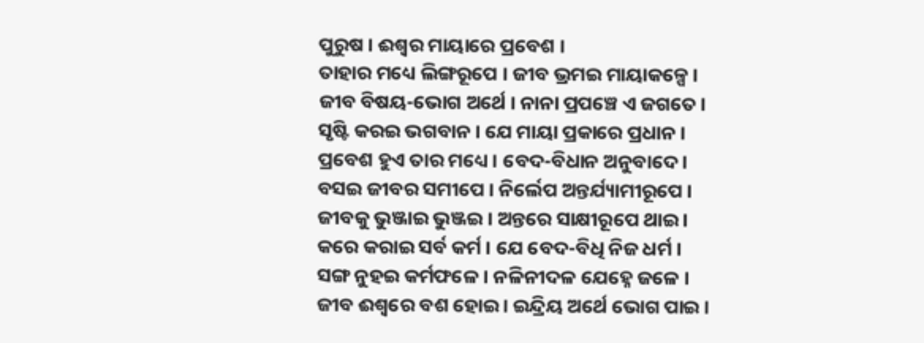ପୁରୁଷ । ଈଶ୍ୱର ମାୟାରେ ପ୍ରବେଶ ।
ତାହାର ମଧ୍ୟେ ଲିଙ୍ଗରୂପେ । ଜୀବ ଭ୍ରମଇ ମାୟାକଳ୍ପେ ।
ଜୀବ ବିଷୟ-ଭୋଗ ଅର୍ଥେ । ନାନା ପ୍ରପଞ୍ଚେ ଏ ଜଗତେ ।
ସୃଷ୍ଟି କରଇ ଭଗବାନ । ଯେ ମାୟା ପ୍ରକାରେ ପ୍ରଧାନ ।
ପ୍ରବେଶ ହୁଏ ତାର ମଧ୍ୟେ । ବେଦ-ବିଧାନ ଅନୁବାଦେ ।
ବସଇ ଜୀବର ସମୀପେ । ନିର୍ଲେପ ଅନ୍ତର୍ଯ୍ୟାମୀରୂପେ ।
ଜୀବକୁ ଭୁଞ୍ଜାଇ ଭୁଞ୍ଜଇ । ଅନ୍ତରେ ସାକ୍ଷୀରୂପେ ଥାଇ ।
କରେ କରାଇ ସର୍ବ କର୍ମ । ଯେ ବେଦ-ବିଧି ନିଜ ଧର୍ମ ।
ସଙ୍ଗ ନୁହଇ କର୍ମଫଳେ । ନଳିନୀଦଳ ଯେହ୍ନେ ଜଳେ ।
ଜୀବ ଈଶ୍ୱରେ ବଶ ହୋଇ । ଇନ୍ଦ୍ରିୟ ଅର୍ଥେ ଭୋଗ ପାଇ ।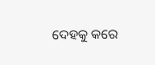ଦେହ‌କୁ କରେ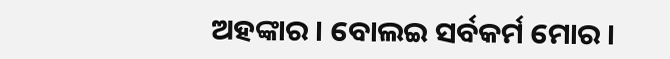ଅହ‌ଙ୍କାର । ବୋଲଇ ସର୍ବକର୍ମ ମୋର ।